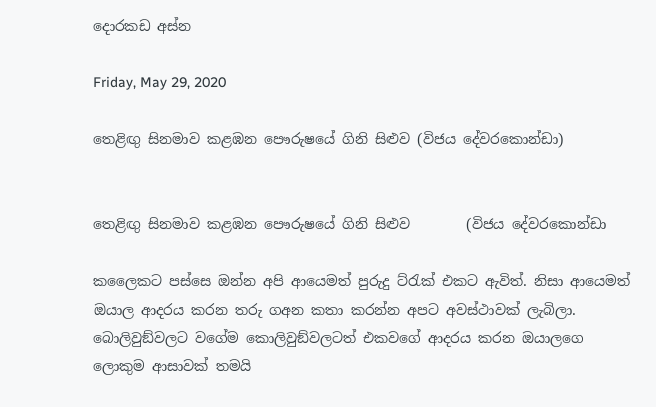දොරකඩ අස්න

Friday, May 29, 2020

තෙළිඟු සිනමාව කළඹන පෞරුෂයේ ගිනි සිළුව (විජය දේවරකොන්ඩා)


තෙළිඟු සිනමාව කළඹන පෞරුෂයේ ගිනි සිළුව        (විජය දේවරකොන්ඩා

කලෛකට පස්සෙ ඔන්න අපි ආයෙමත් පුරුදු ට්රැක් එකට ඇවිත්. නිසා ආයෙමත් ඔයාල ආදරය කරන තරු ගඅන කතා කරන්න අපට අවස්ථාවක් ලැබිලා. බොලිවුඞ්වලට වගේම කොලිවුඞ්වලටත් එකවගේ ආදරය කරන ඔයාලගෙ ලොකුම ආසාවක් තමයි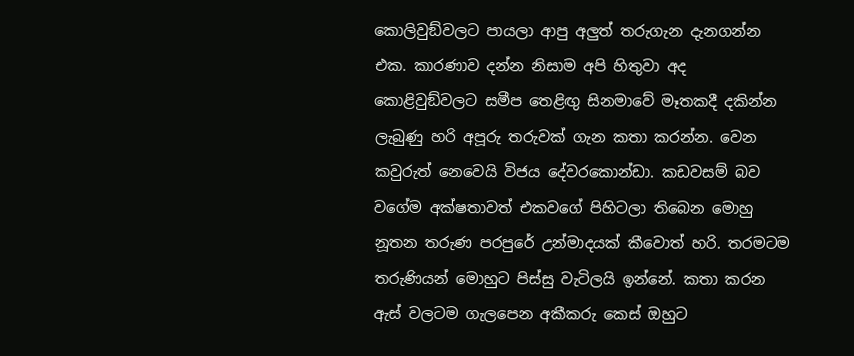කොලිවුඞ්වලට පායලා ආපු අලුත් තරුගැන දැනගන්න එක. කාරණාව දන්න නිසාම අපි හිතුවා අද කොළිවුඞ්වලට සමීප තෙළිඟු සිනමාවේ මෑතකදී දකින්න ලැබුණු හරි අපූරු තරුවක් ගැන කතා කරන්න. වෙන කවුරුත් නෙවෙයි විජය දේවරකොන්ඩා. කඩවසම් බව වගේම අක්ෂතාවත් එකවගේ පිහිටලා තිබෙන මොහු නූතන තරුණ පරපුරේ උන්මාදයක් කීවොත් හරි. තරමටම තරුණියන් මොහුට පිස්සු වැටිලයි ඉන්නේ. කතා කරන ඇස් වලටම ගැලපෙන අකීකරු කෙස් ඔහුට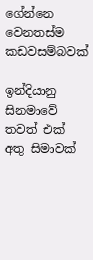ගේන්නෙ වෙනතස්ම කඩවසම්බවක්

ඉන්දියානු සිනමාවේ තවත් එක් අතු සිමාවක්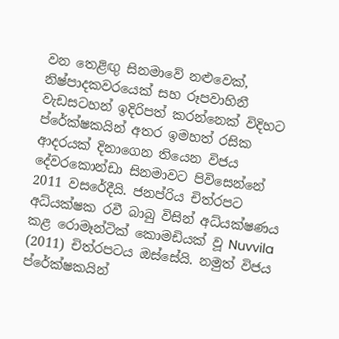වන තෙළිඟු සිනමාවේ නළුවෙක්, නිෂ්පාදකවරයෙක් සහ රූපවාහිනී වැඩසටහන් ඉදිරිපත් කරන්නෙක් විදිහට ප්රේක්ෂකයින් අතර ඉමහත් රසික ආදරයක් දිනාගෙන තියෙන විජය දේවරකොන්ඩා සිනමාවට පිවිසෙන්නේ 2011 වසරේදීයි. ජනප්රිය චිත්රපට අධ්යක්ෂක රවී බාබු විසින් අධ්යක්ෂණය කළ රොමෑන්ටික් කොමඩියක් වූ Nuvvila (2011) චිත්රපටය ඔස්සේයි. නමුත් විජය ප්රේක්ෂකයින්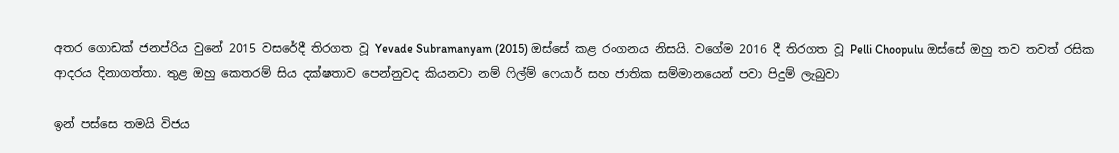අතර ගොඩක් ජනප්රිය වුනේ 2015 වසරේදී තිරගත වූ Yevade Subramanyam (2015) ඔස්සේ කළ රංගනය නිසයි. වගේම 2016 දී තිරගත වූ Pelli Choopulu ඔස්සේ ඔහු තව තවත් රසික ආදරය දිනාගත්තා. තුළ ඔහු කෙතරම් සිය දක්ෂතාව පෙන්නුවද කියනවා නම් ෆිල්ම් ෆෙයාර් සහ ජාතික සම්මානයෙන් පවා පිදුම් ලැබුවා

ඉන් පස්සෙ තමයි විජය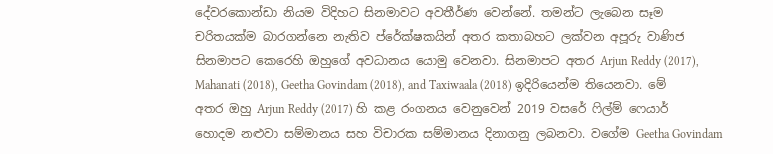දේවරකොන්ඩා නියම විදිහට සිනමාවට අවතීර්ණ වෙන්නේ. තමන්ට ලැබෙන සෑම චරිතයක්ම බාරගන්නෙ නැතිව ප්රේක්ෂකයින් අතර කතාබහට ලක්වන අපූරු වාණිජ සිනමාපට කෙරෙහි ඔහුගේ අවධානය යොමු වෙනවා. සිනමාපට අතර Arjun Reddy (2017), Mahanati (2018), Geetha Govindam (2018), and Taxiwaala (2018) ඉදිරියෙන්ම තියෙනවා. මේ අතර ඔහු Arjun Reddy (2017) හි කළ රංගනය වෙනුවෙන් 2019 වසරේ ෆිල්ම් ෆෙයාර් හොදම නළුවා සම්මානය සහ විචාරක සම්මානය දිනාගනු ලබනවා. වගේම Geetha Govindam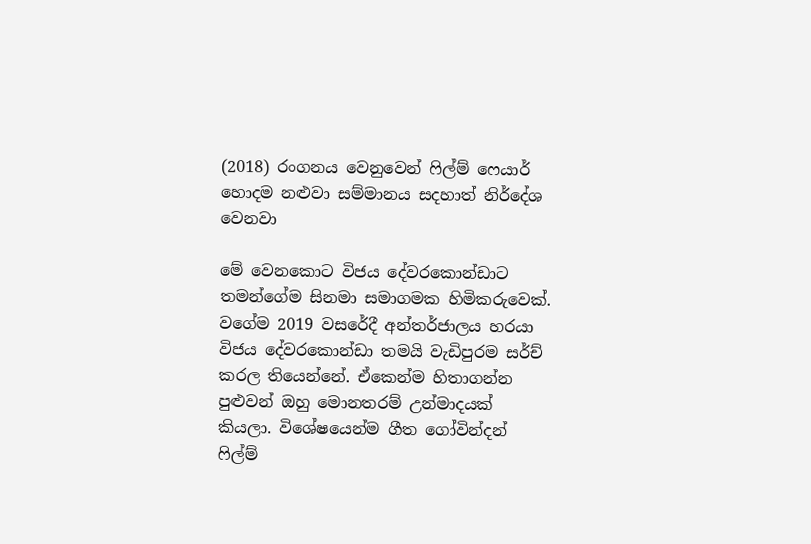(2018) රංගනය වෙනුවෙන් ෆිල්ම් ෆෙයාර් හොදම නළුවා සම්මානය සදහාත් නිර්දේශ වෙනවා

මේ වෙනකොට විජය දේවරකොන්ඩාට තමන්ගේම සිනමා සමාගමක හිමිකරුවෙක්. වගේම 2019 වසරේදී අන්තර්ජාලය හරයා විජය දේවරකොන්ඩා තමයි වැඩිපුරම සර්ච් කරල තියෙන්නේ. ඒකෙන්ම හිතාගන්න පුළුවන් ඔහු මොනතරම් උන්මාදයක් කියලා. විශේෂයෙන්ම ගීත ගෝවින්දන් ෆිල්ම්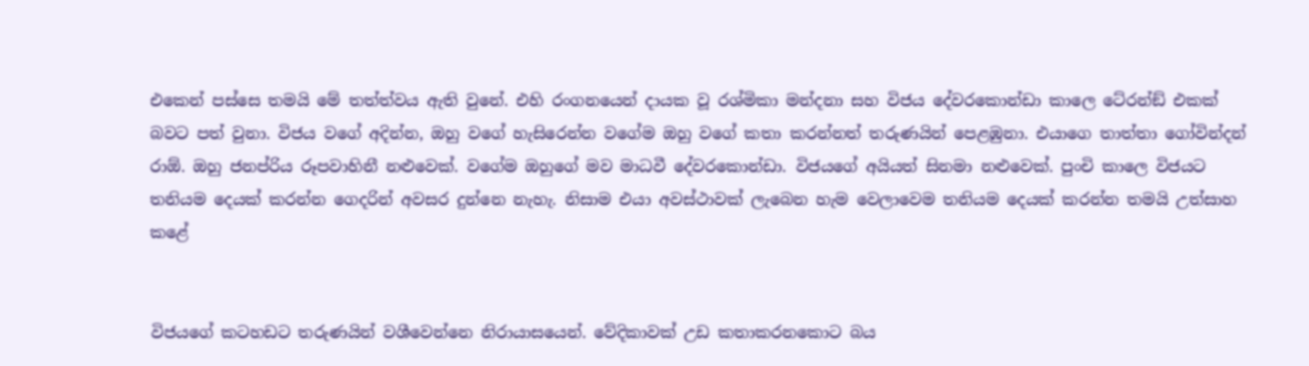එකෙන් පස්සෙ තමයි මේ තත්ත්වය ඇති වුනේ. එහි රංගනයෙන් දායක වූ රශ්මිකා මන්දනා සහ විජය දේවරකොන්ඩා කාලෙ ටේරන්ඞ් එකක් බවට පත් වුනා. විජය වගේ අදින්න, ඔහු වගේ හැසිරෙන්න වගේම ඔහු වගේ කතා කරන්නත් තරුණයින් පෙළඹුනා. එයාගෙ තාත්තා ගෝවින්දන් රාඕ. ඔහු ජනප්රිය රූපවාහිනී නළුවෙක්. වගේම ඔහුගේ මව මාධවී දේවරකොන්ඩා. විජයගේ අයියත් සිනමා නළුවෙක්. පුංචි කාලෙ විජයට තනියම දෙයක් කරන්න ගෙදරින් අවසර දුන්නෙ නැහැ. නිසාම එයා අවස්ථාවක් ලැබෙන හැම වෙලාවෙම තනියම දෙයක් කරන්න තමයි උත්සාහ කළේ


විජයගේ කටහඩට තරුණයින් වශීවෙන්නෙ නිරායාසයෙන්. වේදිකාවක් උඩ කතාකරනකොට බය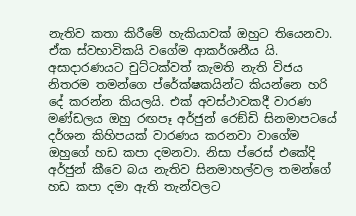නැතිව කතා කිරීමේ හැකියාවක් ඔහුට තියෙනවා. ඒක ස්වභාවිකයි වගේම ආකර්ශනීය යි. අසාදාරණයට චුට්ටක්වත් කැමති නැති විජය නිතරම තමන්ගෙ ප්රේක්ෂකයින්ට කියන්නෙ හරි දේ කරන්න කියලයි. එක් අවස්ථාවකදී වාරණ මණ්ඩලය ඔහු රඟපෑ අර්ජුන් රෙඞ්ඩි සිනමාපටයේ දර්ශන කිහිපයක් වාරණය කරනවා වාගේම ඔහුගේ හඩ කපා දමනවා. නිසා ප්රෙස් එකේදි අර්ජුන් කීවෙ බය නැතිව සිනමාහල්වල තමන්ගේ හඩ කපා දමා ඇති තැන්වලට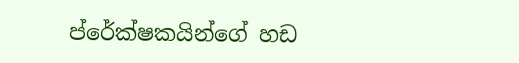ප්රේක්ෂකයින්ගේ හඩ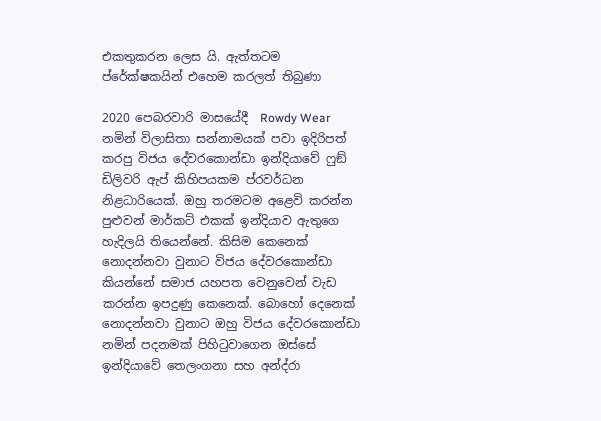එකතුකරන ලෙස යි. ඇත්තටම ප්රේක්ෂකයින් එහෙම කරලත් තිබුණා

2020 පෙබරවාරි මාසයේදී  Rowdy Wear නමින් විලාසිතා සන්නාමයක් පවා ඉදිරිපත් කරපු විජය දේවරකොන්ඩා ඉන්දියාවේ ෆුඞ් ඩිලිවරි ඇප් කිහිපයකම ප්රවර්ධන නිළධාරියෙක්. ඔහු තරමටම අළෙවි කරන්න පුළුවන් මාර්කට් එකක් ඉන්දියාව ඇතුගෙ හැදිලයි තියෙන්නේ. කිසිම කෙනෙක් නොදන්නවා වුනාට විජය දේවරකොන්ඩා කියන්නේ සමාජ යහපත වෙනුවෙන් වැඩ කරන්න ඉපදුණු කෙනෙක්. බොහෝ දෙනෙක් නොදන්නවා වුනාට ඔහු විජය දේවරකොන්ඩා නමින් පදනමක් පිහිටුවාගෙන ඔස්සේ ඉන්දියාවේ තෙලංගනා සහ අන්ද්රා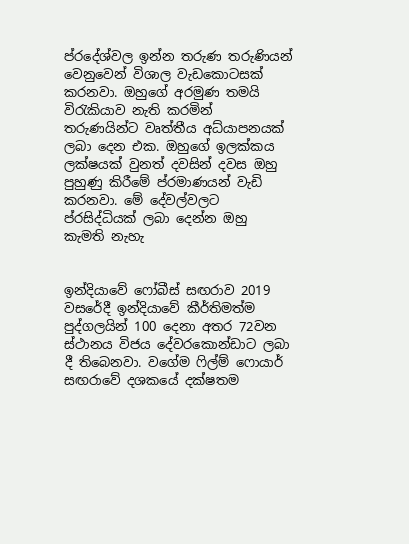ප්රදේශ්වල ඉන්න තරුණ තරුණියන් වෙනුවෙන් විශාල වැඩකොටසක් කරනවා. ඔහුගේ අරමුණ තමයි විරැකියාව නැති කරමින් තරුණයින්ට වෘත්තීය අධ්යාපනයක් ලබා දෙන එක. ඔහුගේ ඉලක්කය ලක්ෂයක් වුනත් දවසින් දවස ඔහු පුහුණු කිරීමේ ප්රමාණයන් වැඩි කරනවා. මේ දේවල්වලට ප්රසිද්ධියක් ලබා දෙන්න ඔහු කැමති නැහැ


ඉන්දියාවේ ෆෝබීස් සඟරාව 2019 වසරේදී ඉන්දියාවේ කීර්තිමත්ම පුද්ගලයින් 100 දෙනා අතර 72වන ස්ථානය විජය දේවරකොන්ඩාට ලබා දී තිබෙනවා. වගේම ෆිල්ම් ෆොයාර් සඟරාවේ දශකයේ දක්ෂතම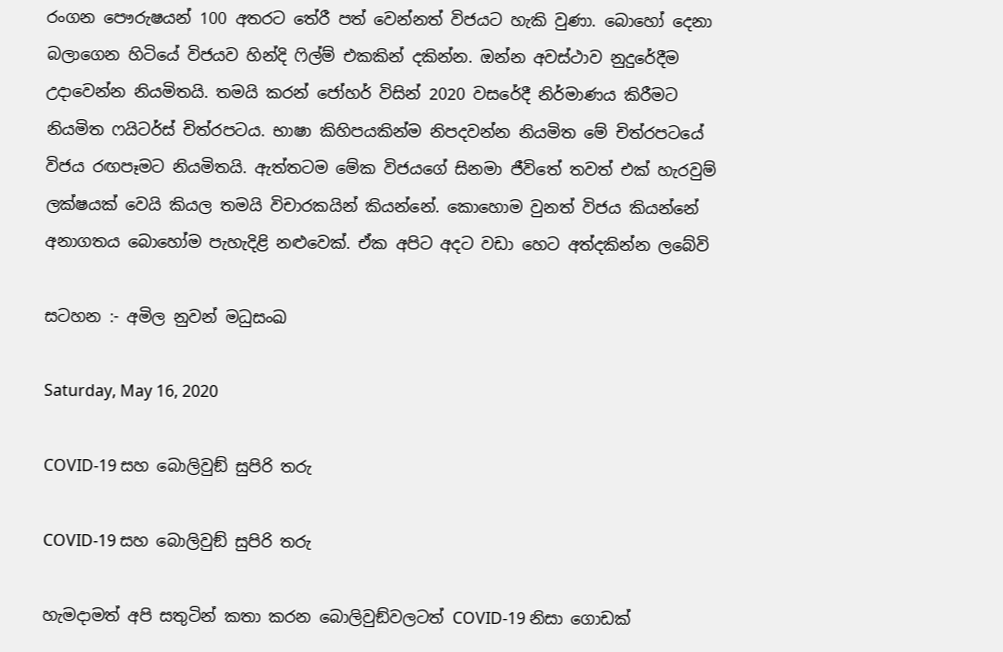රංගන පෞරුෂයන් 100 අතරට තේරී පත් වෙන්නත් විජයට හැකි වුණා. බොහෝ දෙනා බලාගෙන හිටියේ විජයව හින්දි ෆිල්ම් එකකින් දකින්න. ඔන්න අවස්ථාව නුදුරේදීම උදාවෙන්න නියමිතයි. තමයි කරන් ජෝහර් විසින් 2020 වසරේදී නිර්මාණය කිරීමට නියමිත ෆයිටර්ස් චිත්රපටය. භාෂා කිහිපයකින්ම නිපදවන්න නියමිත මේ චිත්රපටයේ විජය රඟපෑමට නියමිතයි. ඇත්තටම මේක විජයගේ සිනමා ජීවිතේ තවත් එක් හැරවුම් ලක්ෂයක් වෙයි කියල තමයි විචාරකයින් කියන්නේ. කොහොම වුනත් විජය කියන්නේ අනාගතය බොහෝම පැහැදිළි නළුවෙක්. ඒක අපිට අදට වඩා හෙට අත්දකින්න ලබේවි

සටහන :- අමිල නුවන් මධුසංඛ

Saturday, May 16, 2020

COVID-19 සහ බොලිවුඞ් සුපිරි තරු

COVID-19 සහ බොලිවුඞ් සුපිරි තරු

හැමදාමත් අපි සතුටින් කතා කරන බොලිවුඞ්වලටත් COVID-19 නිසා ගොඩක්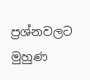ප්‍රශ්නවලට මුහුණ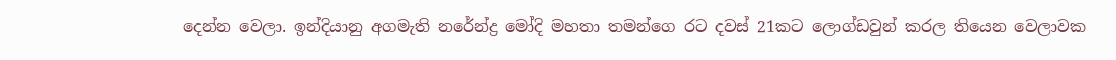දෙන්න වෙලා. ඉන්දියානු අගමැති නරේන්ද්‍ර මෝදි මහතා තමන්ගෙ රට දවස් 21කට ලොග්ඩවුන් කරල තියෙන වෙලාවක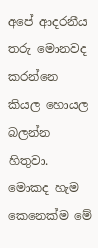අපේ ආදරනීය තරු මොනවද කරන්නෙ කියල හොයල බලන්න හිතුවා. මොකද හැම කෙනෙක්ම මේ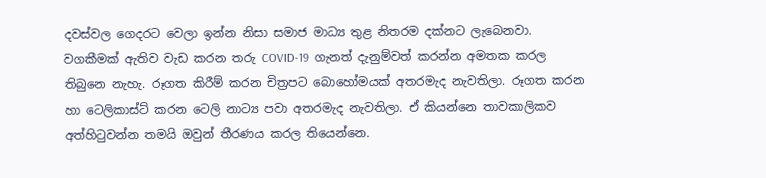දවස්වල ගෙදරට වෙලා ඉන්න නිසා සමාජ මාධ්‍ය තුළ නිතරම දක්නට ලැබෙනවා. වගකීමක් ඇතිව වැඩ කරන තරු COVID-19  ගැනත් දැනුම්වත් කරන්න අමතක කරල තිබුනෙ නැහැ. රූගත කිරීම් කරන චිත්‍රපට බොහෝමයක් අතරමැද නැවතිලා. රූගත කරන හා ටෙලිකාස්ට් කරන ටෙලි නාට්‍ය පවා අතරමැද නැවතිලා. ඒ කියන්නෙ තාවකාලිකව අත්හිටුවන්න තමයි ඔවුන් තීරණය කරල තියෙන්නෙ.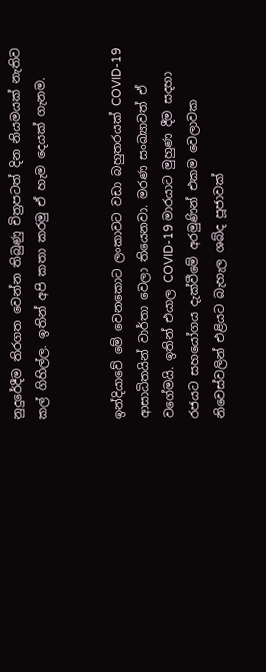නුදුරේදීම තිරගත වෙන්න තිබුණු චිත්‍රපටත් දින නියමයක් නැතිව කල් ගිහිල්ල. ඉතින් අපි කතා කරමු ඒ හැම දෙයක් ගැනම.


ඉන්දියාවේ මේ වෙනකොට ලංකාවට වඩා බහුතරයක් COVID-19 ආසාධිතයින් වාර්තා වෙලා තියෙනවා. මරණ සංඛ්‍යාවත් ඒ වගේමයි. ඉතින් එයාල COVID-19 මාරයාට මුහුණ දීම සදහා රජයට සහයෝගය දැක්වීමේ අරමුණින් එකම වෙලාවක නිවෙස්වලින් එළියට බැහැල ශබ්ද පූජාවක්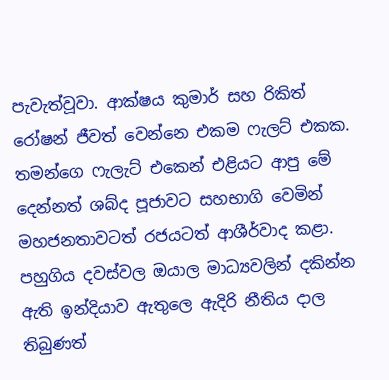පැවැත්වූවා. ආක්ෂය කුමාර් සහ රිකිත් රෝෂන් ජීවත් වෙන්නෙ එකම ෆැලට් එකක. තමන්ගෙ ෆැලැට් එකෙන් එළියට ආපු මේ දෙන්නත් ශබ්ද පූජාවට සහභාගි වෙමින් මහජනතාවටත් රජයටත් ආශීර්වාද කළා. පහුගිය දවස්වල ඔයාල මාධ්‍යවලින් දකින්න ඇති ඉන්දියාව ඇතුලෙ ඇදිරි නීතිය දාල තිබුණත්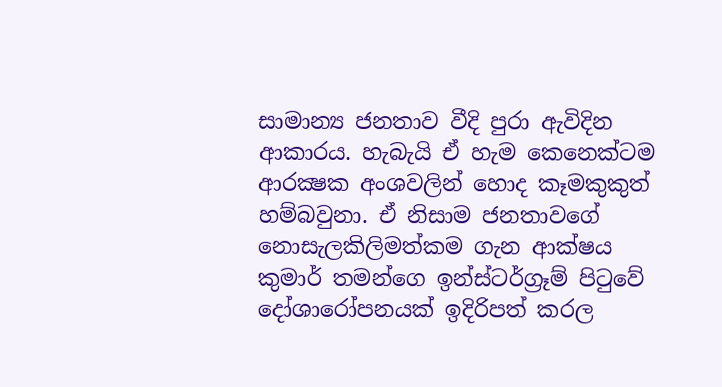සාමාන්‍ය ජනතාව වීදි පුරා ඇවිදින ආකාරය. හැබැයි ඒ හැම කෙනෙක්ටම ආරක්‍ෂක අංශවලින් හොද කෑමකුකුත් හම්බවුනා. ඒ නිසාම ජනතාවගේ නොසැලකිලිමත්කම ගැන ආක්ෂය කුමාර් තමන්ගෙ ඉන්ස්ටර්ග්‍රෑම් පිටුවේ දෝශාරෝපනයක් ඉදිරිපත් කරල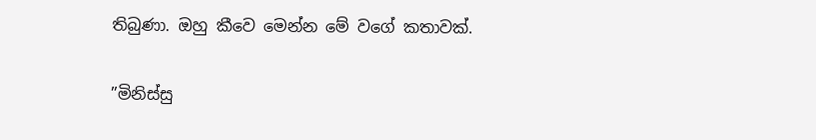තිබුණා. ඔහු කීවෙ මෙන්න මේ වගේ කතාවක්.

”මිනිස්සු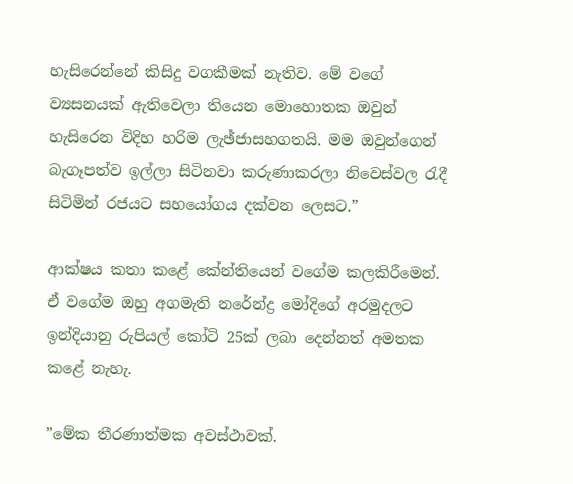හැසිරෙන්නේ කිසිදු වගකීමක් නැතිව. මේ වගේ ව්‍යසනයක් ඇතිවෙලා තියෙන මොහොතක ඔවුන් හැසිරෙන විදිහ හරිම ලැඡ්ජාසහගතයි. මම ඔවුන්ගෙන් බැගෑපත්ව ඉල්ලා සිටිනවා කරුණාකරලා නිවෙස්වල රැදී සිටිමින් රජයට සහයෝගය දක්වන ලෙසට.”

ආක්ෂය කතා කළේ කේන්තියෙන් වගේම කලකිරීමෙන්. ඒ වගේම ඔහු අගමැති නරේන්ද්‍ර මෝදිගේ අරමුදලට ඉන්දියානු රුපියල් කෝටි 25ක් ලබා දෙන්නත් අමතක කළේ නැහැ.

”මේක තීරණාත්මක අවස්ථාවක්.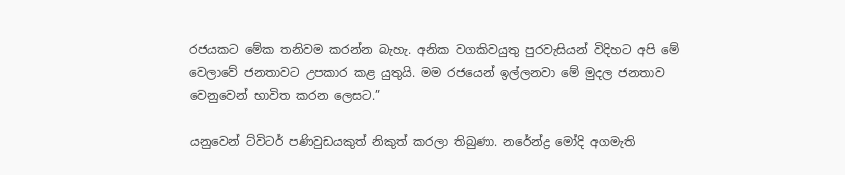රජයකට මේක තනිවම කරන්න බැහැ. අනික වගකිවයුතු පුරවැසියන් විදිහට අපි මේ වෙලාවේ ජනතාවට උපකාර කළ යුතුයි. මම රජයෙන් ඉල්ලනවා මේ මුදල ජනතාව වෙනුවෙන් භාවිත කරන ලෙසට.”

යනුවෙන් ට්විටර් පණිවුඩයකුත් නිකුත් කරලා තිබුණා. නරේන්ද්‍ර මෝදි අගමැති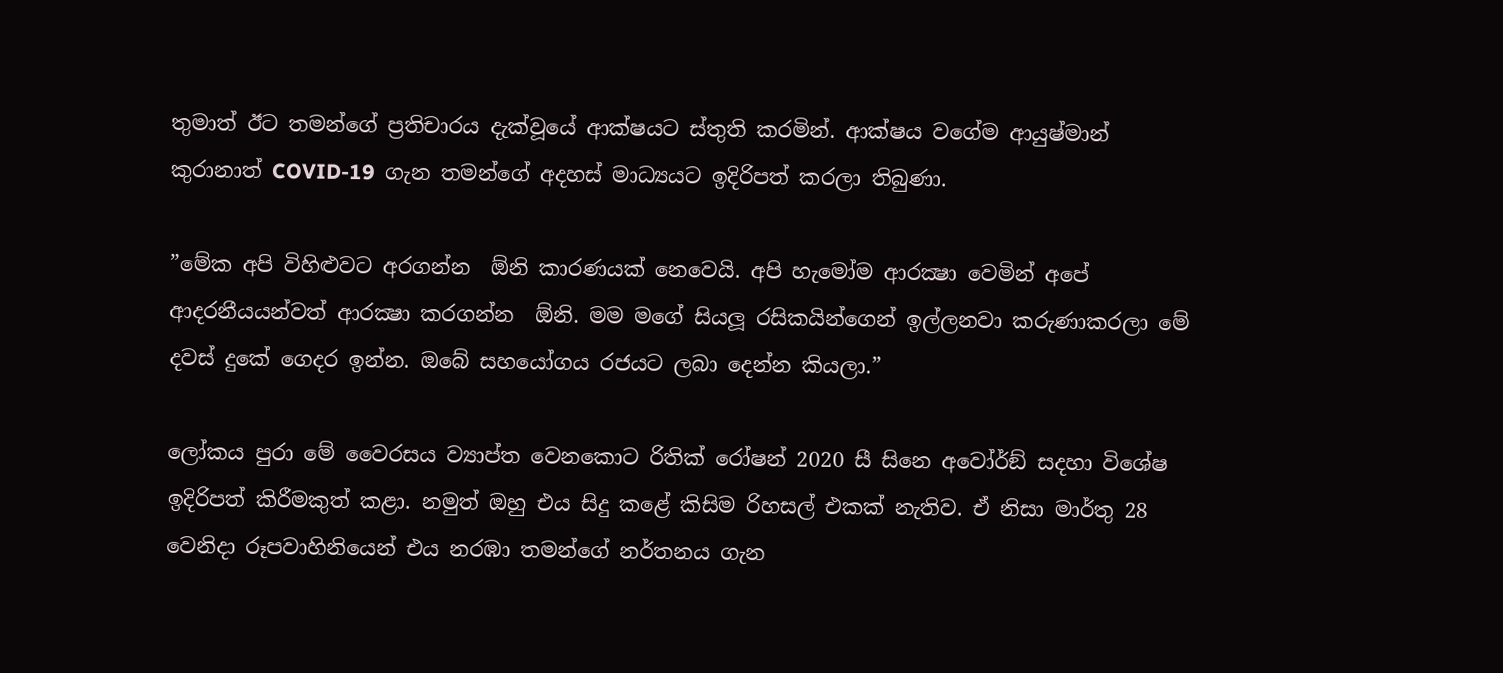තුමාත් ඊට තමන්ගේ ප්‍රතිචාරය දැක්වූයේ ආක්ෂයට ස්තුති කරමින්. ආක්ෂය වගේම ආයුෂ්මාන් කුරානාත් COVID-19  ගැන තමන්ගේ අදහස් මාධ්‍යයට ඉදිරිපත් කරලා තිබුණා.

”මේක අපි විහිළුවට අරගන්න  ඕනි කාරණයක් නෙවෙයි. අපි හැමෝම ආරක්‍ෂා වෙමින් අපේ ආදරනීයයන්වත් ආරක්‍ෂා කරගන්න  ඕනි. මම මගේ සියලූ රසිකයින්ගෙන් ඉල්ලනවා කරුණාකරලා මේ දවස් දුකේ ගෙදර ඉන්න. ඔබේ සහයෝගය රජයට ලබා දෙන්න කියලා.”

ලෝකය පුරා මේ වෛරසය ව්‍යාප්ත වෙනකොට රිතික් රෝෂන් 2020 සී සිනෙ අවෝර්ඞ් සදහා විශේෂ ඉදිරිපත් කිරීමකුත් කළා. නමුත් ඔහු එය සිදු කළේ කිසිම රිහසල් එකක් නැතිව. ඒ නිසා මාර්තු 28 වෙනිදා රූපවාහිනියෙන් එය නරඹා තමන්ගේ නර්තනය ගැන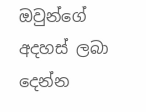ඔවුන්ගේ අදහස් ලබා දෙන්න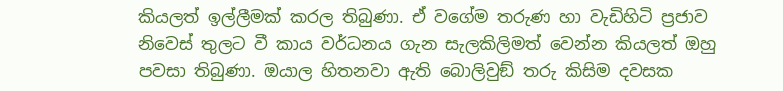කියලත් ඉල්ලීමක් කරල තිබුණා. ඒ වගේම තරුණ හා වැඩිහිටි ප්‍රජාව නිවෙස් තුලට වී කාය වර්ධනය ගැන සැලකිලිමත් වෙන්න කියලත් ඔහු පවසා තිබුණා. ඔයාල හිතනවා ඇති බොලිවුඞ් තරු කිසිම දවසක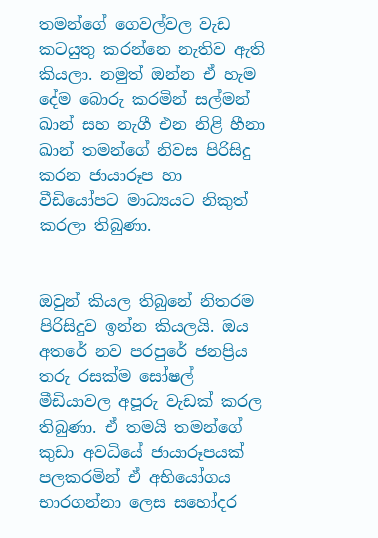තමන්ගේ ගෙවල්වල වැඩ කටයුතු කරන්නෙ නැතිව ඇති කියලා. නමුත් ඔන්න ඒ හැම දේම බොරු කරමින් සල්මන් ඛාන් සහ නැගී එන නිළි හීනා ඛාන් තමන්ගේ නිවස පිරිසිදු කරන ජායාරූප හා වීඩියෝපට මාධ්‍යයට නිකුත් කරලා තිබුණා.


ඔවුන් කියල තිබුනේ නිතරම පිරිසිදුව ඉන්න කියලයි. ඔය අතරේ නව පරපුරේ ජනප්‍රිය තරු රසක්ම සෝෂල් මීඩියාවල අපූරු වැඩක් කරල තිබුණා. ඒ තමයි තමන්ගේ කුඩා අවධියේ ජායාරූපයක් පලකරමින් ඒ අභියෝගය භාරගන්නා ලෙස සහෝදර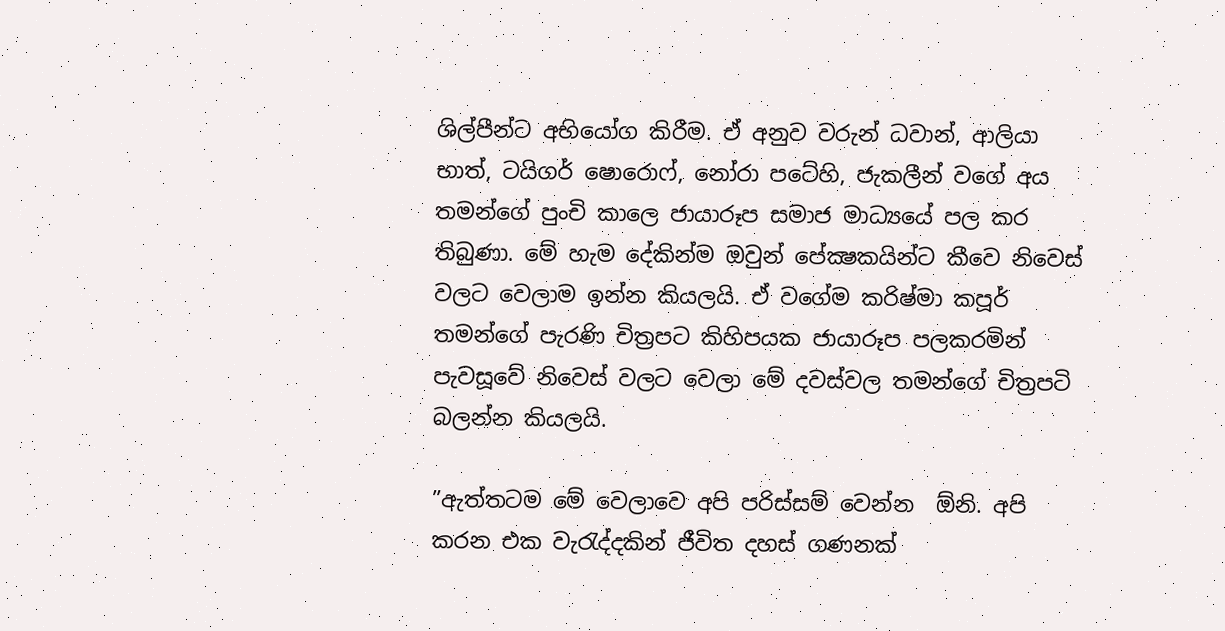ශිල්පීන්ට අභියෝග කිරීම. ඒ අනුව වරුන් ධවාන්, ආලියා භාත්, ටයිගර් ෂොරොෆ්, නෝරා පටේහි, ජැකලීන් වගේ අය තමන්ගේ පුංචි කාලෙ ජායාරූප සමාජ මාධ්‍යයේ පල කර තිබුණා. මේ හැම දේකින්ම ඔවුන් පේක්‍ෂකයින්ට කීවෙ නිවෙස් වලට වෙලාම ඉන්න කියලයි. ඒ වගේම කරිෂ්මා කපූර් තමන්ගේ පැරණි චිත්‍රපට කිහිපයක ජායාරූප පලකරමින් පැවසූවේ නිවෙස් වලට වෙලා මේ දවස්වල තමන්ගේ චිත්‍රපටි බලන්න කියලයි.

”ඇත්තටම මේ වෙලාවෙ අපි පරිස්සම් වෙන්න  ඕනි. අපි කරන එක වැරැද්දකින් ජීවිත දහස් ගණනක්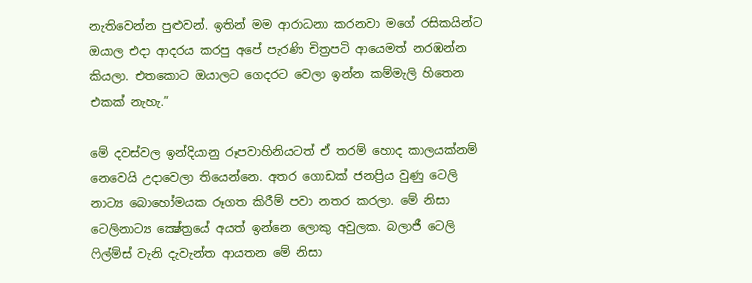නැතිවෙන්න පුළුවන්. ඉතින් මම ආරාධනා කරනවා මගේ රසිකයින්ට ඔයාල එදා ආදරය කරපු අපේ පැරණි චිත්‍රපටි ආයෙමත් නරඹන්න කියලා. එතකොට ඔයාලට ගෙදරට වෙලා ඉන්න කම්මැලි හිතෙන එකක් නැහැ.”

මේ දවස්වල ඉන්දියානු රූපවාහිනියටත් ඒ තරම් හොද කාලයක්නම් නෙවෙයි උදාවෙලා තියෙන්නෙ. අතර ගොඩක් ජනප්‍රිය වුණු ටෙලි නාට්‍ය බොහෝමයක රූගත කිරීම් පවා නතර කරලා. මේ නිසා ටෙලිනාට්‍ය ක්‍ෂේත්‍රයේ අයත් ඉන්නෙ ලොකු අවුලක. බලාජී ටෙලි ෆිල්ම්ස් වැනි දැවැන්ත ආයතන මේ නිසා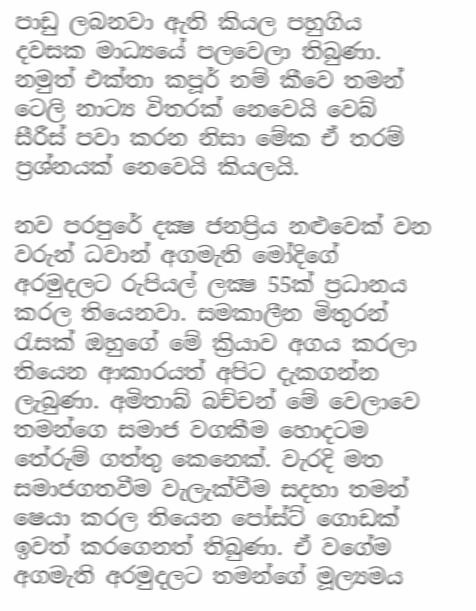පාඩු ලබනවා ඇති කියල පහුගිය දවසක මාධ්‍යයේ පලවෙලා තිබුණා. නමුත් එක්තා කපූර් නම් කීවෙ තමන් ටෙලි නාට්‍ය විතරක් නෙවෙයි වෙබ් සීරීස් පවා කරන නිසා මේක ඒ තරම් ප්‍රශ්නයක් නෙවෙයි කියලයි.

නව පරපුරේ දක්‍ෂ ජනප්‍රිය නළුවෙක් වන වරුන් ධවාන් අගමැති මෝදිගේ අරමුදලට රුපියල් ලක්‍ෂ 55ක් ප්‍රධානය කරල තියෙනවා. සමකාලීන මිතුරන් රැසක් ඔහුගේ මේ ක්‍රියාව අගය කරලා තියෙන ආකාරයත් අපිට දැකගන්න ලැබුණා. අමිතාබ් බච්චන් මේ වෙලාවෙ තමන්ගෙ සමාජ වගකීම හොදටම තේරුම් ගත්තු කෙනෙක්. වැරදි මත සමාජගතවීම වැලැක්වීම සදහා තමන් ෂෙයා කරල තියෙන පෝස්ට් ගොඩක් ඉවත් කරගෙනත් තිබුණා. ඒ වගේම අගමැති අරමුදලට තමන්ගේ මූල්‍යමය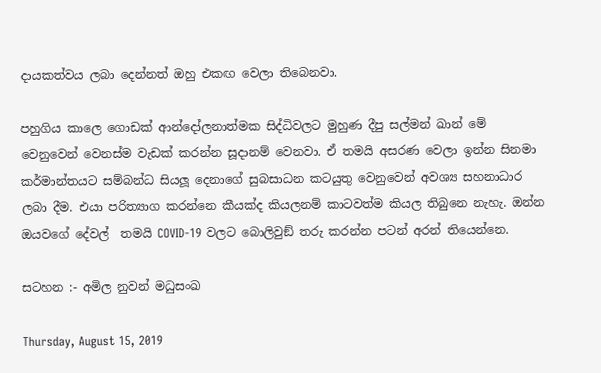දායකත්වය ලබා දෙන්නත් ඔහු එකඟ වෙලා තිබෙනවා.

පහුගිය කාලෙ ගොඩක් ආන්දෝලනාත්මක සිද්ධිවලට මුහුණ දීපු සල්මන් ඛාන් මේ වෙනුවෙන් වෙනස්ම වැඩක් කරන්න සූදානම් වෙනවා. ඒ තමයි අසරණ වෙලා ඉන්න සිනමා කර්මාන්තයට සම්බන්ධ සියලූ දෙනාගේ සුබසාධන කටයුතු වෙනුවෙන් අවශ්‍ය සහනාධාර ලබා දීම. එයා පරිත්‍යාග කරන්නෙ කීයක්ද කියලනම් කාටවත්ම කියල තිබුනෙ නැහැ. ඔන්න ඔයවගේ දේවල්  තමයි COVID-19 වලට බොලිවුඞ් තරු කරන්න පටන් අරන් තියෙන්නෙ.

සටහන :- අමිල නුවන් මධුසංඛ

Thursday, August 15, 2019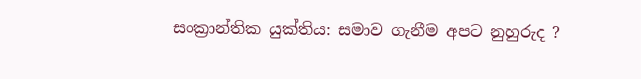සංක්‍රාන්තික යුක්තිය: සමාව ගැනීම අපට නුහුරුද ?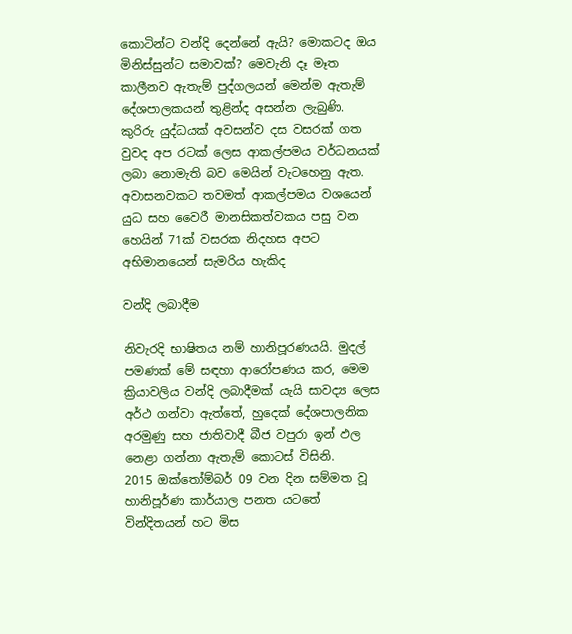කොටින්ට වන්දි දෙන්නේ ඇයි? මොකටද ඔය මිනිස්සුන්ට සමාවක්? මෙවැනි දෑ මෑත කාලීනව ඇතැම් පුද්ගලයන් මෙන්ම ඇතැම් දේශපාලකයන් තුළින්ද අසන්න ලැබුණි. කුරිරු යුද්ධයක් අවසන්ව දස වසරක් ගත වුවද අප රටක් ලෙස ආකල්පමය වර්ධනයක් ලබා නොමැති බව මෙයින් වැටහෙනු ඇත. අවාසනවකට තවමත් ආකල්පමය වශයෙන් යුධ සහ වෛරී මානසිකත්වකය පසු වන හෙයින් 71ක් වසරක නිදහස අපට අභිමානයෙන් සැමරිය හැකිද

වන්දි ලබාදීම

නිවැරදි භාෂිතය නම් හානිපූරණයයි. මුදල් පමණක් මේ සඳහා ආරෝපණය කර, මෙම ක්‍රියාවලිය වන්දි ලබාදීමක් යැයි සාවද්‍ය ලෙස අර්ථ ගන්වා ඇත්තේ, හුදෙක් දේශපාලනික අරමුණු සහ ජාතිවාදී බීජ වපුරා ඉන් ඵල නෙළා ගන්නා ඇතැම් කොටස් විසිනි.
2015 ඔක්තෝම්බර් 09 වන දින සම්මත වූ හානිපූර්ණ කාර්යාල පනත යටතේ වින්දිතයන් හට මිස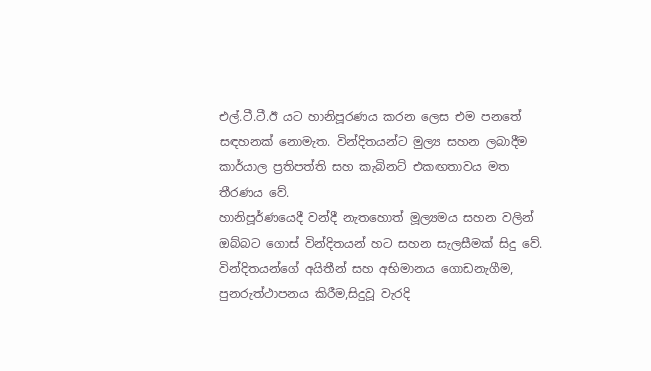එල්.ටී.ටී.ඊ යට හානිපූරණය කරන ලෙස එම පනතේ සඳහනක් නොමැත. වින්දිතයන්ට මුල්‍ය සහන ලබාදීම කාර්යාල ප්‍රතිපත්ති සහ කැබිනට් එකඟතාවය මත තීරණය වේ.
හානිපූර්ණයෙදී වන්දී නැතහොත් මූල්‍යමය සහන වලින් ඔබ්බට ගොස් වින්දිතයන් හට සහන සැලසීමක් සිදු වේ. වින්දිතයන්ගේ අයිතීන් සහ අභිමානය ගොඩනැගීම, පුනරුත්ථාපනය කිරීම,සිදුවූ වැරදි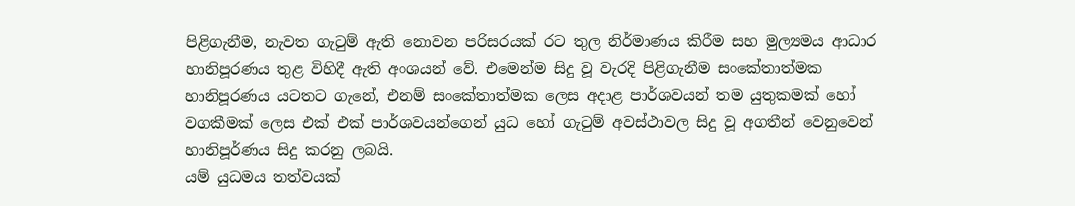පිළිගැනීම, නැවත ගැටුම් ඇති නොවන පරිසරයක් රට තුල නිර්මාණය කිරීම සහ මුල්‍යමය ආධාර හානිපූරණය තුළ විහිදී ඇති අංශයන් වේ. එමෙන්ම සිදු වූ වැරදි පිළිගැනීම සංකේතාත්මක හානිපූරණය යටතට ගැනේ, එනම් සංකේතාත්මක ලෙස අදාළ පාර්ශවයන් තම යුතුකමක් හෝ වගකීමක් ලෙස එක් එක් පාර්ශවයන්ගෙන් යුධ හෝ ගැටුම් අවස්ථාවල සිදු වූ අගතීන් වෙනුවෙන් හානිපූර්ණය සිදු කරනු ලබයි.
යම් යුධමය තත්වයක්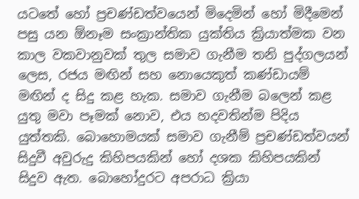යටතේ හෝ ප්‍රචණ්ඩත්වයෙන් මිදෙමින් හෝ මිදීමෙන් පසු යන ඕනෑම සංක්‍රාන්තික යුක්තිය ක්‍රියාත්මක වන කාල වකවානුවක් තුල සමාව ගැනීම තනි පුද්ගලයන් ලෙස, රජය මඟින් සහ නොයෙකුත් කණ්ඩායම් මඟින් ද සිදු කළ හැක. සමාව ගැනීම බලෙන් කළ යුතු මවා පෑමක් නොව, එය හදවතින්ම පිදිය යුත්තකි. බොහොමයක් සමාව ගැනීම් ප්‍රචණ්ඩත්වයන් සිදුවී අවුරුදු කිහිපයකින් හෝ දශක කිහිපයකින් සිදුව ඇත. බොහෝදුරට අපරාධ ක්‍රියා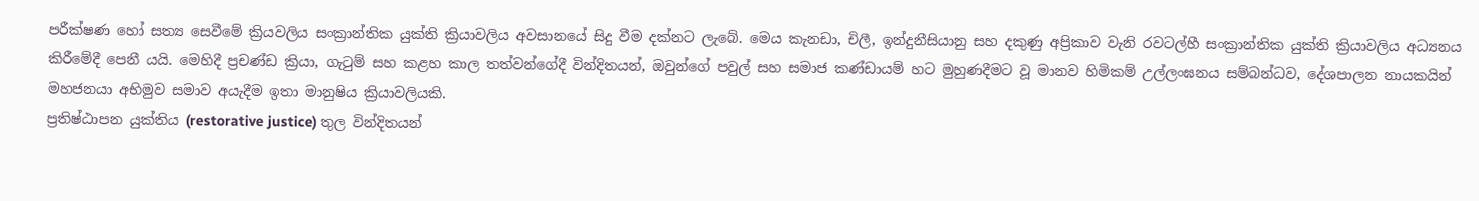පරීක්ෂණ හෝ සත්‍ය සෙවීමේ ක්‍රියවලිය සංක්‍රාන්තික යුක්ති ක්‍රියාවලිය අවසානයේ සිදු වීම දක්නට ලැබේ. මෙය කැනඩා, චිලී, ඉන්දුනීසියානු සහ දකුණු අප්‍රිකාව වැනි රවටල්හී සංක්‍රාන්තික යුක්ති ක්‍රියාවලිය අධ්‍යනය කිරීමේදී පෙනී යයි. මෙහිදී ප්‍රචණ්ඩ ක්‍රියා, ගැටුම් සහ කළහ කාල තත්වන්ගේදී වින්දිතයන්, ඔවුන්ගේ පවුල් සහ සමාජ කණ්ඩායම් හට මුහුණදීමට වූ මානව හිමිකම් උල්ලංඝනය සම්බන්ධව, දේශපාලන නායකයින් මහජනයා අභිමුව සමාව අයැදීම ඉතා මානුෂිය ක්‍රියාවලියකි.
ප්‍රතිෂ්ඨාපන යුක්තිය (restorative justice) තුල වින්දිතයන්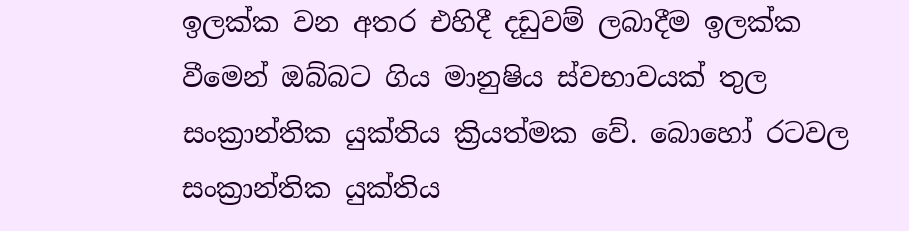ඉලක්ක වන අතර එහිදී දඩුවම් ලබාදීම ඉලක්ක වීමෙන් ඔබ්බට ගිය මානුෂිය ස්වභාවයක් තුල සංක්‍රාන්තික යුක්තිය ක්‍රියත්මක වේ. බොහෝ රටවල සංක්‍රාන්තික යුක්තිය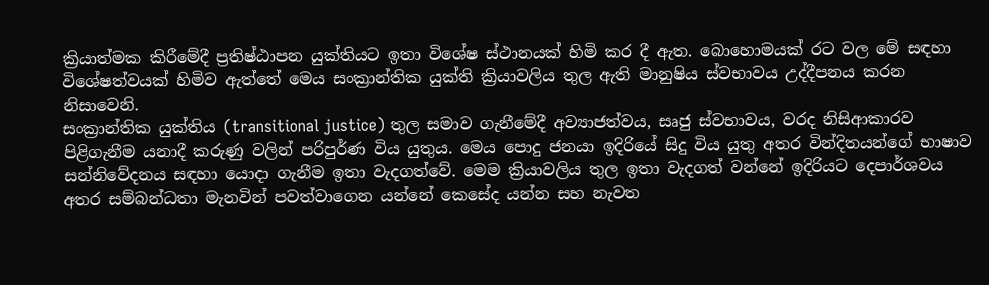ක්‍රියාත්මක කිරීමේදී ප්‍රතිෂ්ඨාපන යුක්තියට ඉතා විශේෂ ස්ථානයක් හිමි කර දී ඇත. බොහොමයක් රට වල මේ සඳහා විශේෂත්වයක් හිමිව ඇත්තේ මෙය සංක්‍රාන්තික යුක්ති ක්‍රියාවලිය තුල ඇති මානුෂිය ස්වභාවය උද්දීපනය කරන නිසාවෙනි.
සංක්‍රාන්තික යුක්තිය (transitional justice) තුල සමාව ගැනීමේදී අව්‍යාජත්වය, සෘජු ස්වභාවය, වරද නිසිආකාරව පිළිගැනීම යනාදී කරුණු වලින් පරිපුර්ණ විය යුතුය. මෙය පොදු ජනයා ඉදිරියේ සිදු විය යුතු අතර වින්දිතයන්ගේ භාෂාව සන්නිවේදනය සඳහා යොදා ගැනීම ඉතා වැදගත්වේ. මෙම ක්‍රියාවලිය තුල ඉතා වැදගත් වන්නේ ඉදිරියට දෙපාර්ශවය අතර සම්බන්ධතා මැනවින් පවත්වාගෙන යන්නේ කෙසේද යන්න සහ නැවත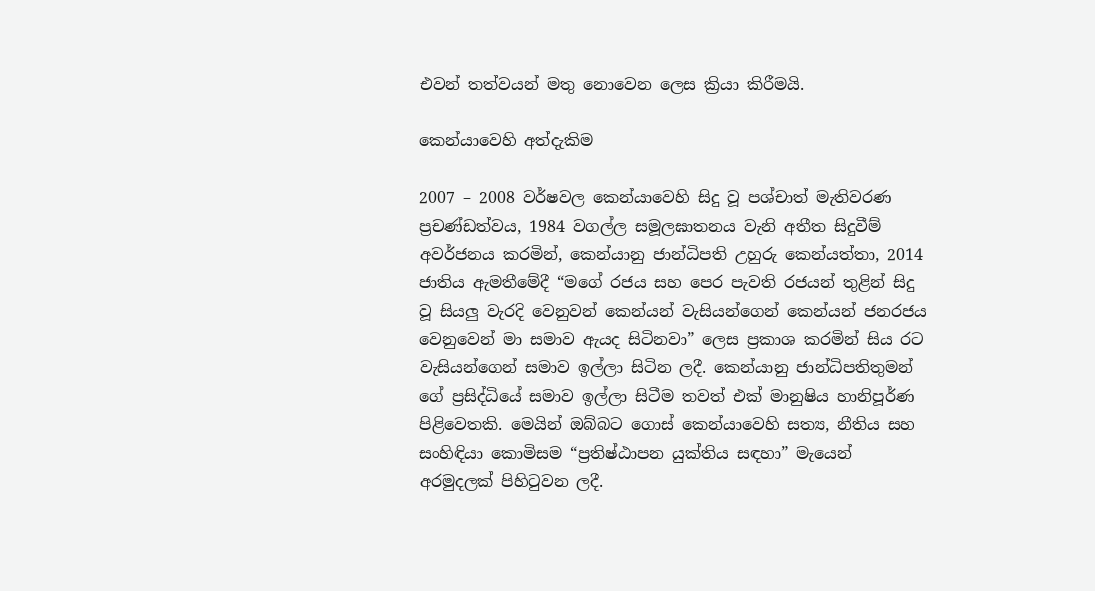එවන් තත්වයන් මතු නොවෙන ලෙස ක්‍රියා කිරීමයි.

කෙන්යාවෙහි අත්දැකිම

2007 – 2008 වර්ෂවල කෙන්යාවෙහි සිදු වූ පශ්චාත් මැතිවරණ ප්‍රචණ්ඩත්වය, 1984 වගල්ල සමූලඝාතනය වැනි අතීත සිදුවීම් අවර්ජනය කරමින්, කෙන්යානු ජාන්ධිපති උහුරු කෙන්යත්තා, 2014 ජාතිය ඇමතීමේදී “මගේ රජය සහ පෙර පැවති රජයන් තුළින් සිදු වූ සියලු වැරදි වෙනුවන් කෙන්යන් වැසියන්ගෙන් කෙන්යන් ජනරජය වෙනුවෙන් මා සමාව ඇයද සිටිනවා” ලෙස ප්‍රකාශ කරමින් සිය රට වැසියන්ගෙන් සමාව ඉල්ලා සිටින ලදී. කෙන්යානු ජාන්ධිපතිතුමන් ගේ ප්‍රසිද්ධියේ සමාව ඉල්ලා සිටීම තවත් එක් මානුෂිය හානිපූර්ණ පිළිවෙතකි. මෙයින් ඔබ්බට ගොස් කෙන්යාවෙහි සත්‍ය, නීතිය සහ සංහිඳියා කොමිසම “ප්‍රතිෂ්ඨාපන යුක්තිය සඳහා” මැයෙන් අරමුදලක් පිහිටුවන ලදී.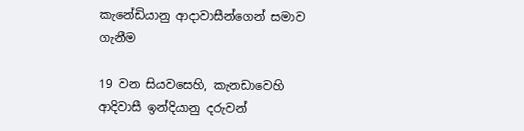කැනේඩියානු ආදාවාසීන්ගෙන් සමාව ගැනීම

19 වන සියවසෙහි, කැනඩාවෙහි ආදිවාසී ඉන්දියානු දරුවන්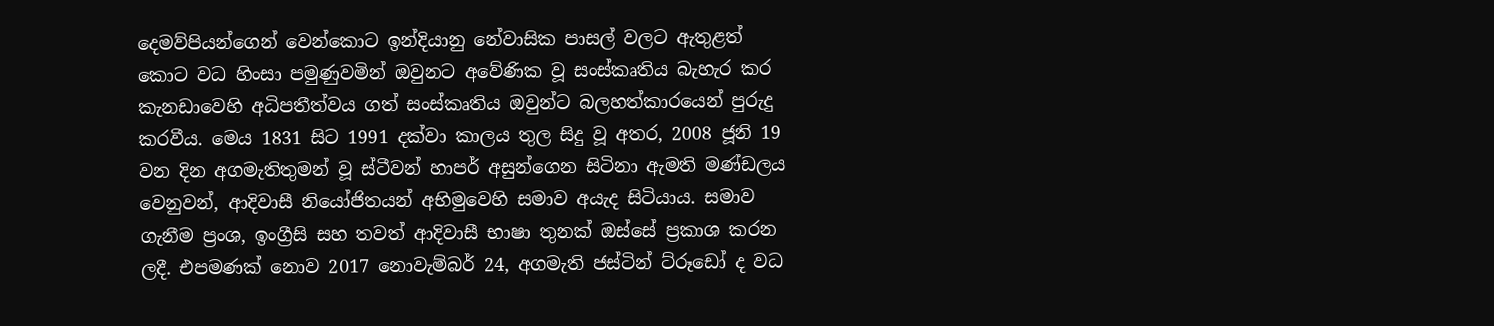දෙමව්පියන්ගෙන් වෙන්කොට ඉන්දියානු නේවාසික පාසල් වලට ඇතුළත් කොට වධ හිංසා පමුණුවමින් ඔවුනට අවේණික වූ සංස්කෘතිය බැහැර කර කැනඩාවෙහි අධිපතීත්වය ගත් සංස්කෘතිය ඔවුන්ට බලහත්කාරයෙන් පුරුදු කරවීය. මෙය 1831 සිට 1991 දක්වා කාලය තුල සිදු වූ අතර, 2008 ජූනි 19 වන දින අගමැතිතුමන් වූ ස්ටීවන් හාපර් අසුන්ගෙන සිටිනා ඇමති මණ්ඩලය වෙනුවන්, ආදිවාසී නියෝජිතයන් අභිමුවෙහි සමාව අයැද සිටියාය. සමාව ගැනීම ප්‍රංශ, ඉංග්‍රීසි සහ තවත් ආදිවාසී භාෂා තුනක් ඔස්සේ ප්‍රකාශ කරන ලදී. එපමණක් නොව 2017 නොවැම්බර් 24, අගමැති ජස්ටින් ට්රූඩෝ ද වධ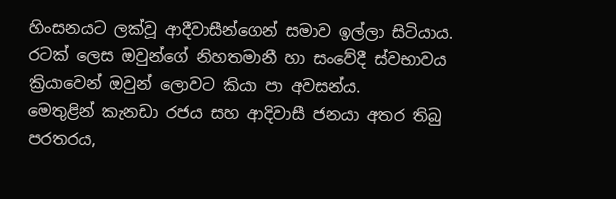හිංසනයට ලක්වූ ආදීවාසීන්ගෙන් සමාව ඉල්ලා සිටියාය. රටක් ලෙස ඔවුන්ගේ නිහතමානී හා සංවේදී ස්වභාවය ක්‍රියාවෙන් ඔවුන් ලොවට කියා පා අවසන්ය.
මෙතුළින් කැනඩා රජය සහ ආදිවාසී ජනයා අතර තිබු පරතරය,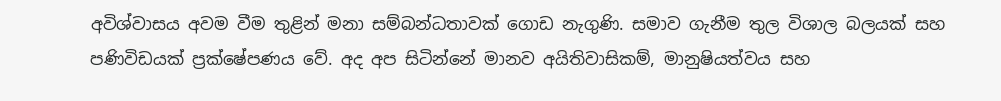අවිශ්වාසය අවම වීම තුළින් මනා සම්බන්ධතාවක් ගොඩ නැගුණි. සමාව ගැනීම තුල විශාල බලයක් සහ පණිවිඩයක් ප්‍රක්ෂේපණය වේ. අද අප සිටින්නේ මානව අයිතිවාසිකම්, මානුෂියත්වය සහ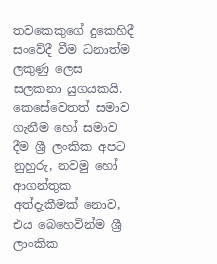තවකෙකුගේ දුකෙහිදී සංවේදී වීම ධනාත්ම ලකුණු ලෙස සලකනා යුගයකයි. කෙසේවෙතත් සමාව ගැනීම හෝ සමාව දීම ශ්‍රී ලංකික අපට නුහුරු, නවමු හෝ ආගන්තුක අත්දැකීමක් නොව, එය බෙහෙවින්ම ශ්‍රී ලාංකික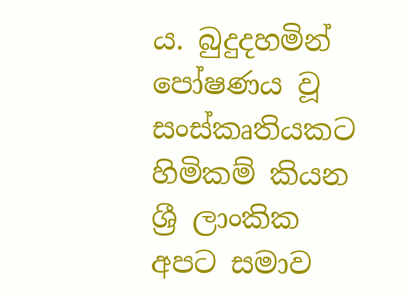ය. බුදුදහමින් පෝෂණය වූ සංස්කෘතියකට හිමිකම් කියන ශ්‍රී ලාංකික අපට සමාව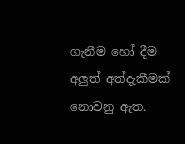ගැනීම හෝ දීම අලුත් අත්දැකීමක් නොවනු ඇත.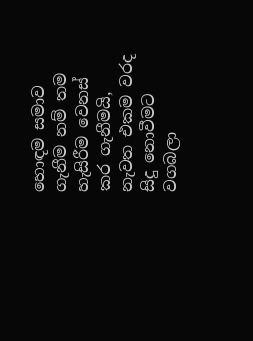හොඳම සමාව ගැනීම නම් තම හැසිරීම වෙනස් කර ගැනීමයි, නැවත එකම වරද සිදු නොවීමට වගබලා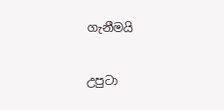ගැනීමයි

උපුටා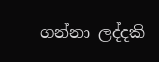ගන්නා ලද්දකි